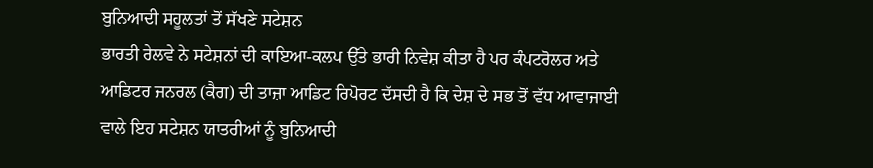ਬੁਨਿਆਦੀ ਸਹੂਲਤਾਂ ਤੋਂ ਸੱਖਣੇ ਸਟੇਸ਼ਨ
ਭਾਰਤੀ ਰੇਲਵੇ ਨੇ ਸਟੇਸ਼ਨਾਂ ਦੀ ਕਾਇਆ-ਕਲਪ ਉੱਤੇ ਭਾਰੀ ਨਿਵੇਸ਼ ਕੀਤਾ ਹੈ ਪਰ ਕੰਪਟਰੋਲਰ ਅਤੇ ਆਡਿਟਰ ਜਨਰਲ (ਕੈਗ) ਦੀ ਤਾਜ਼ਾ ਆਡਿਟ ਰਿਪੋਰਟ ਦੱਸਦੀ ਹੈ ਕਿ ਦੇਸ਼ ਦੇ ਸਭ ਤੋਂ ਵੱਧ ਆਵਾਜਾਈ ਵਾਲੇ ਇਹ ਸਟੇਸ਼ਨ ਯਾਤਰੀਆਂ ਨੂੰ ਬੁਨਿਆਦੀ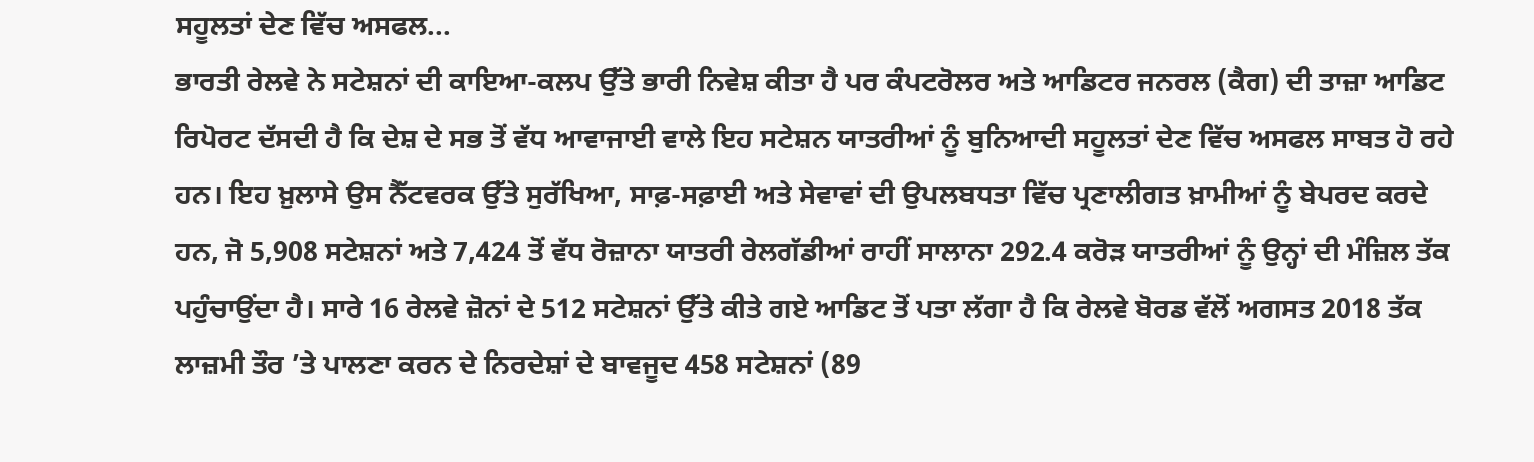ਸਹੂਲਤਾਂ ਦੇਣ ਵਿੱਚ ਅਸਫਲ...
ਭਾਰਤੀ ਰੇਲਵੇ ਨੇ ਸਟੇਸ਼ਨਾਂ ਦੀ ਕਾਇਆ-ਕਲਪ ਉੱਤੇ ਭਾਰੀ ਨਿਵੇਸ਼ ਕੀਤਾ ਹੈ ਪਰ ਕੰਪਟਰੋਲਰ ਅਤੇ ਆਡਿਟਰ ਜਨਰਲ (ਕੈਗ) ਦੀ ਤਾਜ਼ਾ ਆਡਿਟ ਰਿਪੋਰਟ ਦੱਸਦੀ ਹੈ ਕਿ ਦੇਸ਼ ਦੇ ਸਭ ਤੋਂ ਵੱਧ ਆਵਾਜਾਈ ਵਾਲੇ ਇਹ ਸਟੇਸ਼ਨ ਯਾਤਰੀਆਂ ਨੂੰ ਬੁਨਿਆਦੀ ਸਹੂਲਤਾਂ ਦੇਣ ਵਿੱਚ ਅਸਫਲ ਸਾਬਤ ਹੋ ਰਹੇ ਹਨ। ਇਹ ਖ਼ੁਲਾਸੇ ਉਸ ਨੈੱਟਵਰਕ ਉੱਤੇ ਸੁਰੱਖਿਆ, ਸਾਫ਼-ਸਫ਼ਾਈ ਅਤੇ ਸੇਵਾਵਾਂ ਦੀ ਉਪਲਬਧਤਾ ਵਿੱਚ ਪ੍ਰਣਾਲੀਗਤ ਖ਼ਾਮੀਆਂ ਨੂੰ ਬੇਪਰਦ ਕਰਦੇ ਹਨ, ਜੋ 5,908 ਸਟੇਸ਼ਨਾਂ ਅਤੇ 7,424 ਤੋਂ ਵੱਧ ਰੋਜ਼ਾਨਾ ਯਾਤਰੀ ਰੇਲਗੱਡੀਆਂ ਰਾਹੀਂ ਸਾਲਾਨਾ 292.4 ਕਰੋੜ ਯਾਤਰੀਆਂ ਨੂੰ ਉਨ੍ਹਾਂ ਦੀ ਮੰਜ਼ਿਲ ਤੱਕ ਪਹੁੰਚਾਉਂਦਾ ਹੈ। ਸਾਰੇ 16 ਰੇਲਵੇ ਜ਼ੋਨਾਂ ਦੇ 512 ਸਟੇਸ਼ਨਾਂ ਉੱਤੇ ਕੀਤੇ ਗਏ ਆਡਿਟ ਤੋਂ ਪਤਾ ਲੱਗਾ ਹੈ ਕਿ ਰੇਲਵੇ ਬੋਰਡ ਵੱਲੋਂ ਅਗਸਤ 2018 ਤੱਕ ਲਾਜ਼ਮੀ ਤੌਰ ’ਤੇ ਪਾਲਣਾ ਕਰਨ ਦੇ ਨਿਰਦੇਸ਼ਾਂ ਦੇ ਬਾਵਜੂਦ 458 ਸਟੇਸ਼ਨਾਂ (89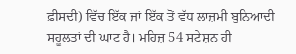ਫ਼ੀਸਦੀ) ਵਿੱਚ ਇੱਕ ਜਾਂ ਇੱਕ ਤੋਂ ਵੱਧ ਲਾਜ਼ਮੀ ਬੁਨਿਆਦੀ ਸਹੂਲਤਾਂ ਦੀ ਘਾਟ ਹੈ। ਮਹਿਜ਼ 54 ਸਟੇਸ਼ਨ ਹੀ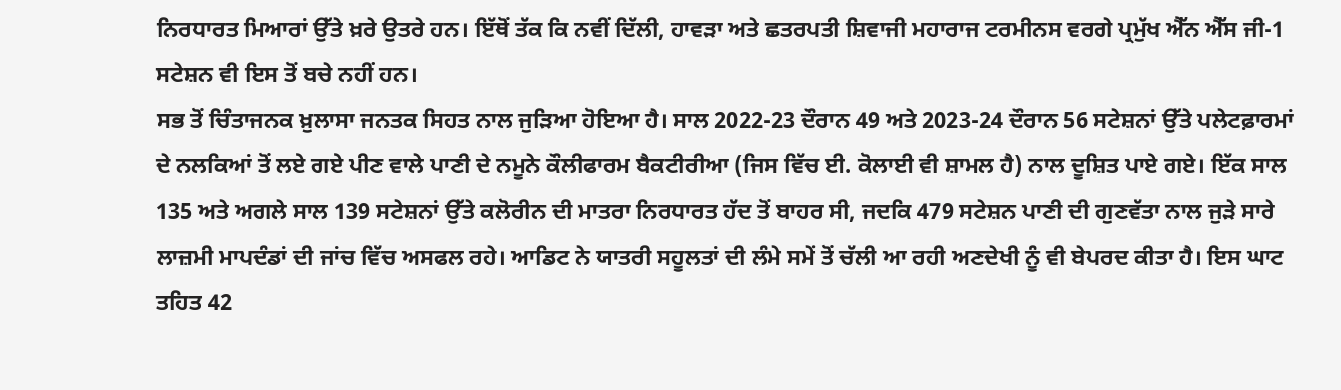ਨਿਰਧਾਰਤ ਮਿਆਰਾਂ ਉੱਤੇ ਖ਼ਰੇ ਉਤਰੇ ਹਨ। ਇੱਥੋਂ ਤੱਕ ਕਿ ਨਵੀਂ ਦਿੱਲੀ, ਹਾਵੜਾ ਅਤੇ ਛਤਰਪਤੀ ਸ਼ਿਵਾਜੀ ਮਹਾਰਾਜ ਟਰਮੀਨਸ ਵਰਗੇ ਪ੍ਰਮੁੱਖ ਐੱਨ ਐੱਸ ਜੀ-1 ਸਟੇਸ਼ਨ ਵੀ ਇਸ ਤੋਂ ਬਚੇ ਨਹੀਂ ਹਨ।
ਸਭ ਤੋਂ ਚਿੰਤਾਜਨਕ ਖ਼ੁਲਾਸਾ ਜਨਤਕ ਸਿਹਤ ਨਾਲ ਜੁੜਿਆ ਹੋਇਆ ਹੈ। ਸਾਲ 2022-23 ਦੌਰਾਨ 49 ਅਤੇ 2023-24 ਦੌਰਾਨ 56 ਸਟੇਸ਼ਨਾਂ ਉੱਤੇ ਪਲੇਟਫ਼ਾਰਮਾਂ ਦੇ ਨਲਕਿਆਂ ਤੋਂ ਲਏ ਗਏ ਪੀਣ ਵਾਲੇ ਪਾਣੀ ਦੇ ਨਮੂਨੇ ਕੌਲੀਫਾਰਮ ਬੈਕਟੀਰੀਆ (ਜਿਸ ਵਿੱਚ ਈ. ਕੋਲਾਈ ਵੀ ਸ਼ਾਮਲ ਹੈ) ਨਾਲ ਦੂਸ਼ਿਤ ਪਾਏ ਗਏ। ਇੱਕ ਸਾਲ 135 ਅਤੇ ਅਗਲੇ ਸਾਲ 139 ਸਟੇਸ਼ਨਾਂ ਉੱਤੇ ਕਲੋਰੀਨ ਦੀ ਮਾਤਰਾ ਨਿਰਧਾਰਤ ਹੱਦ ਤੋਂ ਬਾਹਰ ਸੀ, ਜਦਕਿ 479 ਸਟੇਸ਼ਨ ਪਾਣੀ ਦੀ ਗੁਣਵੱਤਾ ਨਾਲ ਜੁੜੇ ਸਾਰੇ ਲਾਜ਼ਮੀ ਮਾਪਦੰਡਾਂ ਦੀ ਜਾਂਚ ਵਿੱਚ ਅਸਫਲ ਰਹੇ। ਆਡਿਟ ਨੇ ਯਾਤਰੀ ਸਹੂਲਤਾਂ ਦੀ ਲੰਮੇ ਸਮੇਂ ਤੋਂ ਚੱਲੀ ਆ ਰਹੀ ਅਣਦੇਖੀ ਨੂੰ ਵੀ ਬੇਪਰਦ ਕੀਤਾ ਹੈ। ਇਸ ਘਾਟ ਤਹਿਤ 42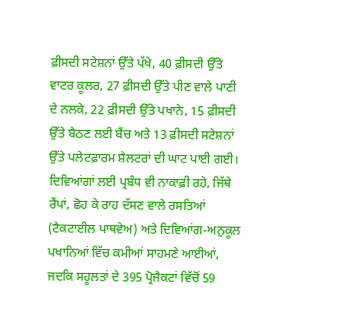ਫ਼ੀਸਦੀ ਸਟੇਸ਼ਨਾਂ ਉੱਤੇ ਪੱਖੇ, 40 ਫ਼ੀਸਦੀ ਉੱਤੇ ਵਾਟਰ ਕੂਲਰ, 27 ਫ਼ੀਸਦੀ ਉੱਤੇ ਪੀਣ ਵਾਲੇ ਪਾਣੀ ਦੇ ਨਲਕੇ, 22 ਫ਼ੀਸਦੀ ਉੱਤੇ ਪਖਾਨੇ, 15 ਫ਼ੀਸਦੀ ਉੱਤੇ ਬੈਠਣ ਲਈ ਬੈਂਚ ਅਤੇ 13 ਫ਼ੀਸਦੀ ਸਟੇਸ਼ਨਾਂ ਉੱਤੇ ਪਲੇਟਫ਼ਾਰਮ ਸ਼ੈਲਟਰਾਂ ਦੀ ਘਾਟ ਪਾਈ ਗਈ। ਦਿਵਿਆਂਗਾਂ ਲਈ ਪ੍ਰਬੰਧ ਵੀ ਨਾਕਾਫ਼ੀ ਰਹੇ, ਜਿੱਥੇ ਰੈਂਪਾਂ, ਛੋਹ ਕੇ ਰਾਹ ਦੱਸਣ ਵਾਲੇ ਰਸਤਿਆਂ (ਟੈਕਟਾਈਲ ਪਾਥਵੇਅ) ਅਤੇ ਦਿਵਿਆਂਗ-ਅਨੁਕੂਲ ਪਖਾਨਿਆਂ ਵਿੱਚ ਕਮੀਆਂ ਸਾਹਮਣੇ ਆਈਆਂ, ਜਦਕਿ ਸਹੂਲਤਾਂ ਦੇ 395 ਪ੍ਰੋਜੈਕਟਾਂ ਵਿੱਚੋਂ 59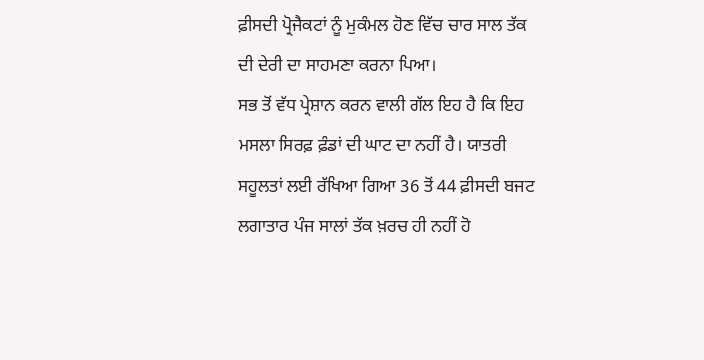ਫ਼ੀਸਦੀ ਪ੍ਰੋਜੈਕਟਾਂ ਨੂੰ ਮੁਕੰਮਲ ਹੋਣ ਵਿੱਚ ਚਾਰ ਸਾਲ ਤੱਕ ਦੀ ਦੇਰੀ ਦਾ ਸਾਹਮਣਾ ਕਰਨਾ ਪਿਆ।
ਸਭ ਤੋਂ ਵੱਧ ਪ੍ਰੇਸ਼ਾਨ ਕਰਨ ਵਾਲੀ ਗੱਲ ਇਹ ਹੈ ਕਿ ਇਹ ਮਸਲਾ ਸਿਰਫ਼ ਫ਼ੰਡਾਂ ਦੀ ਘਾਟ ਦਾ ਨਹੀਂ ਹੈ। ਯਾਤਰੀ ਸਹੂਲਤਾਂ ਲਈ ਰੱਖਿਆ ਗਿਆ 36 ਤੋਂ 44 ਫ਼ੀਸਦੀ ਬਜਟ ਲਗਾਤਾਰ ਪੰਜ ਸਾਲਾਂ ਤੱਕ ਖ਼ਰਚ ਹੀ ਨਹੀਂ ਹੋ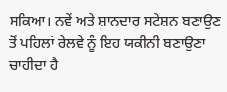ਸਕਿਆ। ਨਵੇਂ ਅਤੇ ਸ਼ਾਨਦਾਰ ਸਟੇਸ਼ਨ ਬਣਾਉਣ ਤੋਂ ਪਹਿਲਾਂ ਰੇਲਵੇ ਨੂੰ ਇਹ ਯਕੀਨੀ ਬਣਾਉਣਾ ਚਾਹੀਦਾ ਹੈ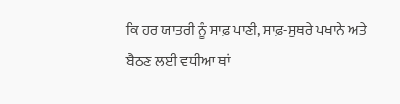ਕਿ ਹਰ ਯਾਤਰੀ ਨੂੰ ਸਾਫ਼ ਪਾਣੀ, ਸਾਫ਼-ਸੁਥਰੇ ਪਖਾਨੇ ਅਤੇ ਬੈਠਣ ਲਈ ਵਧੀਆ ਥਾਂ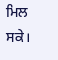ਮਿਲ ਸਕੇ।